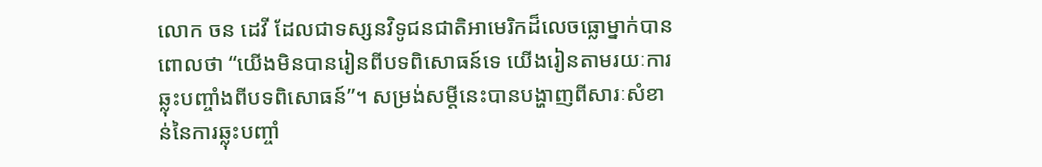លោក ចន ដេវី ដែលជាទស្សនវិទូជនជាតិអាមេរិកដ៏លេចធ្លោម្នាក់បានពោលថា “យើងមិនបានរៀនពីបទពិសោធន៍ទេ យើងរៀនតាមរយៈការឆ្លុះបញ្ចាំងពីបទពិសោធន៍”។ សម្រង់សម្តីនេះបានបង្ហាញពីសារៈសំខាន់នៃការឆ្លុះបញ្ចាំ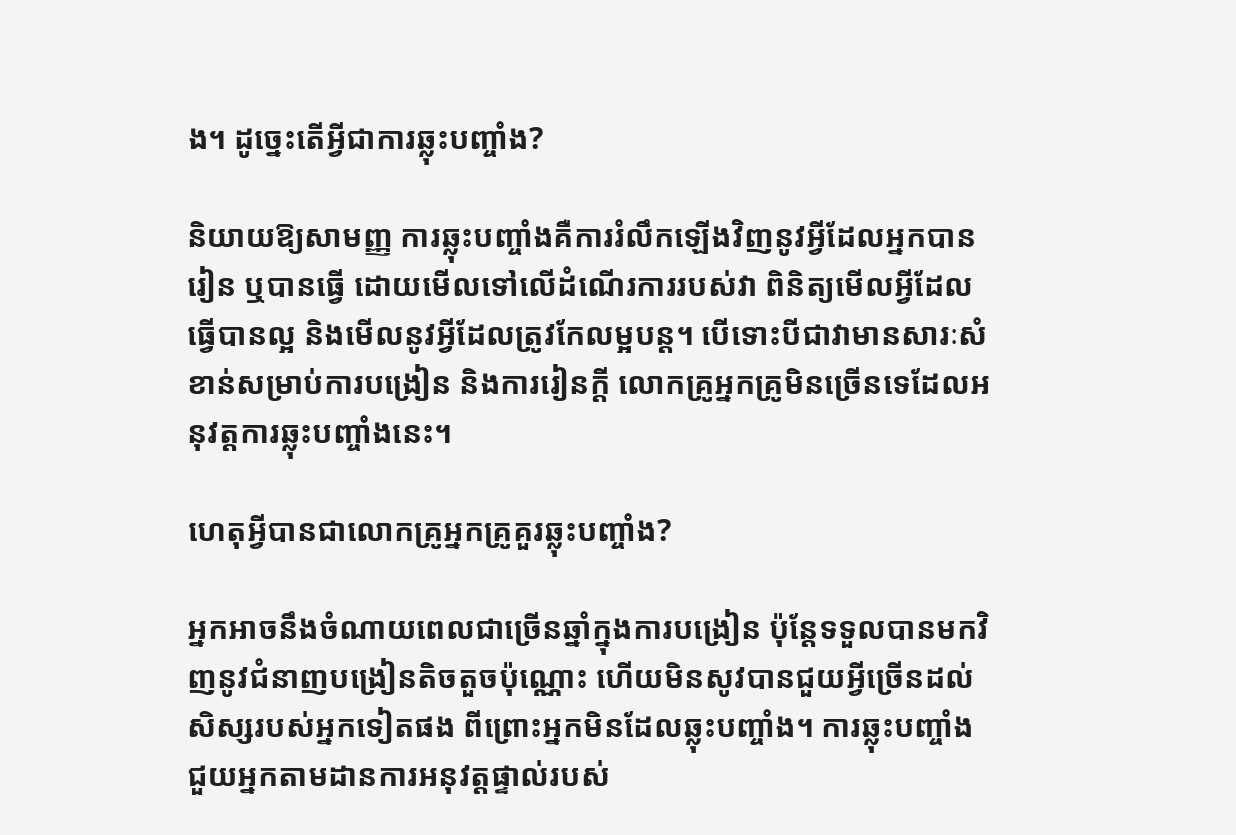ង។ ដូច្នេះតើអ្វីជាការឆ្លុះបញ្ចាំង?

និយាយឱ្យសាមញ្ញ ការឆ្លុះបញ្ចាំងគឺការរំលឹកឡើងវិញនូវអ្វីដែលអ្នកបានរៀន ឬបានធ្វើ ដោយមើលទៅលើដំណើរការរបស់វា ពិនិត្យមើលអ្វីដែលធ្វើបានល្អ និងមើលនូវអ្វីដែលត្រូវកែលម្អបន្ត។ បើទោះបីជាវាមានសារៈសំខាន់សម្រាប់ការបង្រៀន និងការរៀនក្តី លោកគ្រូអ្នកគ្រូមិនច្រើនទេដែលអនុវត្តការឆ្លុះបញ្ចាំងនេះ។

ហេតុអ្វីបានជាលោកគ្រូអ្នកគ្រូគួរឆ្លុះបញ្ចាំង?

អ្នកអាចនឹងចំណាយពេលជាច្រើនឆ្នាំក្នុងការបង្រៀន ប៉ុន្តែទទួលបានមកវិញនូវជំនាញបង្រៀនតិចតួចប៉ុណ្ណោះ ហើយមិនសូវបានជួយអ្វីច្រើនដល់សិស្សរបស់អ្នកទៀតផង ពីព្រោះអ្នកមិនដែលឆ្លុះបញ្ចាំង។ ការឆ្លុះបញ្ចាំងជួយអ្នកតាមដានការអនុវត្តផ្ទាល់របស់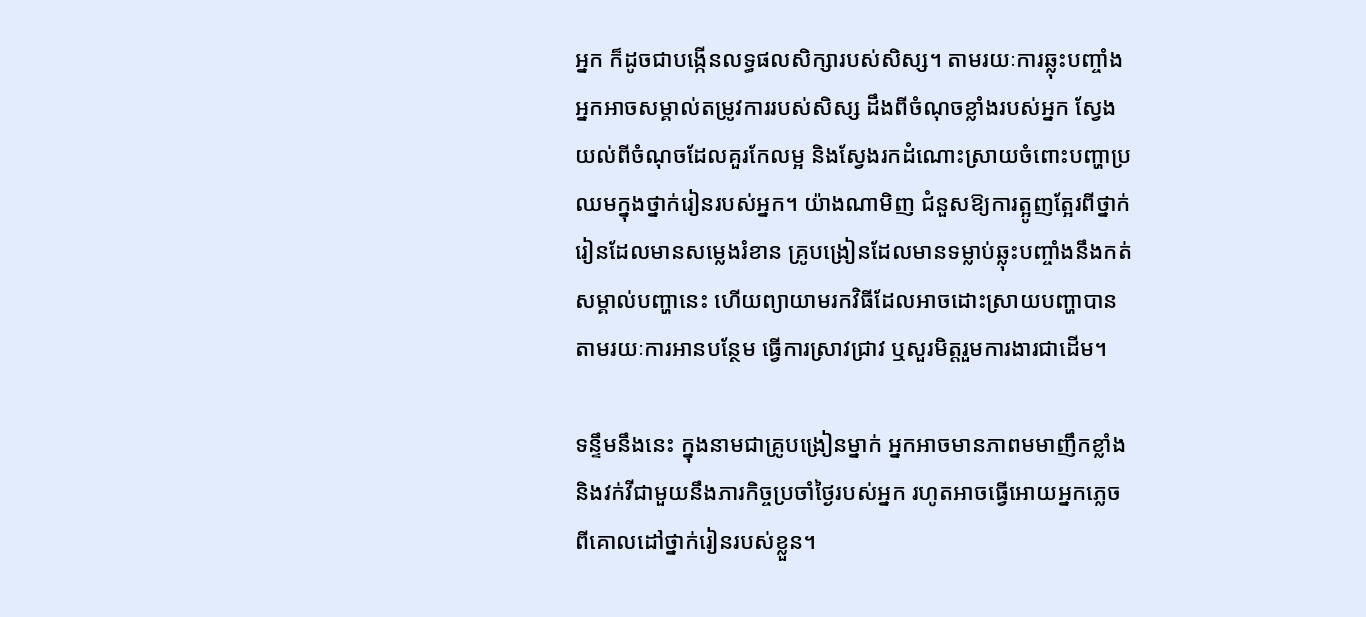អ្នក ក៏ដូចជាបង្កើនលទ្ធផលសិក្សារបស់សិស្ស។ តាមរយៈការឆ្លុះបញ្ចាំង អ្នកអាចសម្គាល់តម្រូវការរបស់សិស្ស ដឹងពីចំណុចខ្លាំងរបស់អ្នក ស្វែងយល់ពីចំណុចដែលគួរកែលម្អ និងស្វែងរកដំណោះស្រាយចំពោះបញ្ហាប្រឈមក្នុងថ្នាក់រៀនរបស់អ្នក។ យ៉ាងណាមិញ ជំនួសឱ្យការត្អូញត្អែរពីថ្នាក់រៀនដែលមានសម្លេងរំខាន គ្រូបង្រៀនដែលមានទម្លាប់ឆ្លុះបញ្ចាំងនឹងកត់សម្គាល់បញ្ហានេះ ហើយព្យាយាមរកវិធីដែលអាចដោះស្រាយបញ្ហាបានតាមរយៈការអានបន្ថែម ធ្វើការស្រាវជ្រាវ ឬសួរមិត្តរួមការងារជាដើម។

ទន្ទឹមនឹងនេះ ក្នុងនាមជាគ្រូបង្រៀនម្នាក់ អ្នកអាចមានភាពមមាញឹកខ្លាំង និងវក់វីជាមួយនឹងភារកិច្ចប្រចាំថ្ងៃរបស់អ្នក រហូតអាចធ្វើអោយអ្នកភ្លេចពីគោលដៅថ្នាក់រៀនរបស់ខ្លួន។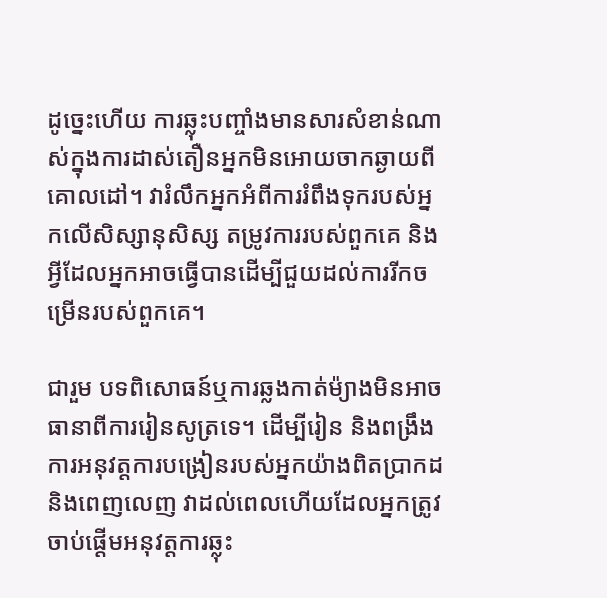ដូច្នេះហើយ ការឆ្លុះបញ្ចាំងមានសារសំខាន់ណាស់ក្នុងការដាស់តឿនអ្នកមិនអោយចាកឆ្ងាយពីគោលដៅ។ វារំលឹកអ្នកអំពីការរំពឹងទុករបស់អ្នកលើសិស្សានុសិស្ស តម្រូវការរបស់ពួកគេ និងអ្វីដែលអ្នកអាចធ្វើបានដើម្បីជួយដល់ការរីកចម្រើនរបស់ពួកគេ។

ជារួម បទពិសោធន៍ឬការឆ្លងកាត់ម៉្យាងមិនអាចធានាពីការរៀនសូត្រទេ។ ដើម្បីរៀន និងពង្រឹងការអនុវត្តការបង្រៀនរបស់អ្នកយ៉ាងពិតប្រាកដនិងពេញលេញ វាដល់ពេលហើយដែលអ្នកត្រូវចាប់ផ្តើមអនុវត្តការឆ្លុះ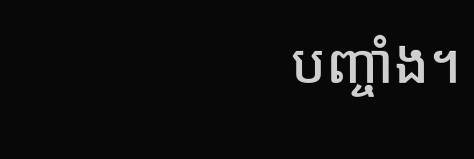បញ្ចាំង។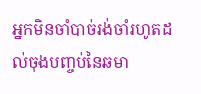អ្នកមិនចាំបាច់រង់ចាំរហូតដល់ចុងបញ្ចប់នៃឆមា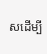សដើម្បី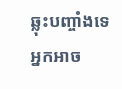ឆ្លុះបញ្ចាំងទេ អ្នកអាច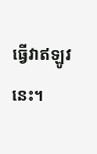ធ្វើវាឥឡូវនេះ។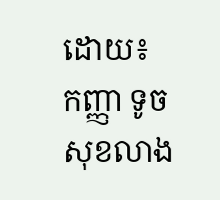ដោយ៖ កញ្ញា ទូច សុខលាង